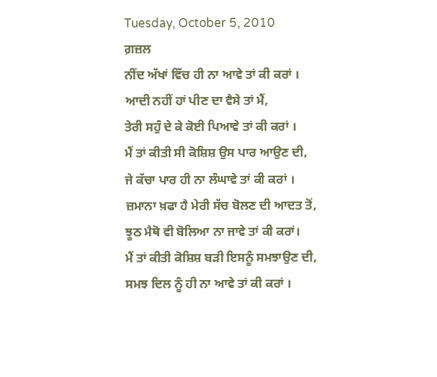Tuesday, October 5, 2010
ਗ਼ਜ਼ਲ
ਨੀਂਦ ਅੱਖਾਂ ਵਿੱਚ ਹੀ ਨਾ ਆਵੇ ਤਾਂ ਕੀ ਕਰਾਂ ।
ਆਦੀ ਨਹੀਂ ਹਾਂ ਪੀਣ ਦਾ ਵੈਸੇ ਤਾਂ ਮੈਂ,
ਤੇਰੀ ਸਹੁੰ ਦੇ ਕੇ ਕੋਈ ਪਿਆਵੇ ਤਾਂ ਕੀ ਕਰਾਂ ।
ਮੈਂ ਤਾਂ ਕੀਤੀ ਸੀ ਕੋਸ਼ਿਸ਼ ਉਸ ਪਾਰ ਆਉਣ ਦੀ,
ਜੇ ਕੱਚਾ ਪਾਰ ਹੀ ਨਾ ਲੰਘਾਵੇ ਤਾਂ ਕੀ ਕਰਾਂ ।
ਜ਼ਮਾਨਾ ਖ਼ਫਾ ਹੈ ਮੇਰੀ ਸੱਚ ਬੋਲਣ ਦੀ ਆਦਤ ਤੋਂ,
ਝੂਠ ਮੈਥੋ ਵੀ ਬੋਲਿਆ ਨਾ ਜਾਵੇ ਤਾਂ ਕੀ ਕਰਾਂ।
ਮੈਂ ਤਾਂ ਕੀਤੀ ਕੋਸ਼ਿਸ਼ ਬੜੀ ਇਸਨੂੰ ਸਮਝਾਉਣ ਦੀ,
ਸਮਝ ਦਿਲ ਨੂੰ ਹੀ ਨਾ ਆਵੇ ਤਾਂ ਕੀ ਕਰਾਂ ।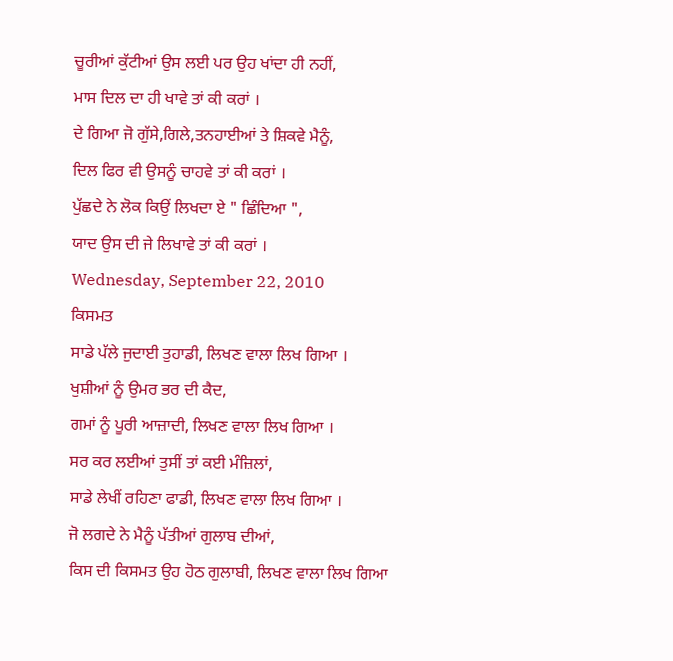ਚੂਰੀਆਂ ਕੁੱਟੀਆਂ ਉਸ ਲਈ ਪਰ ਉਹ ਖਾਂਦਾ ਹੀ ਨਹੀਂ,
ਮਾਸ ਦਿਲ ਦਾ ਹੀ ਖਾਵੇ ਤਾਂ ਕੀ ਕਰਾਂ ।
ਦੇ ਗਿਆ ਜੋ ਗੁੱਸੇ,ਗਿਲੇ,ਤਨਹਾਈਆਂ ਤੇ ਸ਼ਿਕਵੇ ਮੈਨੂੰ,
ਦਿਲ ਫਿਰ ਵੀ ਉਸਨੂੰ ਚਾਹਵੇ ਤਾਂ ਕੀ ਕਰਾਂ ।
ਪੁੱਛਦੇ ਨੇ ਲੋਕ ਕਿਉਂ ਲਿਖਦਾ ਏ " ਛਿੰਦਿਆ ",
ਯਾਦ ਉਸ ਦੀ ਜੇ ਲਿਖਾਵੇ ਤਾਂ ਕੀ ਕਰਾਂ ।
Wednesday, September 22, 2010
ਕਿਸਮਤ
ਸਾਡੇ ਪੱਲੇ ਜੁਦਾਈ ਤੁਹਾਡੀ, ਲਿਖਣ ਵਾਲਾ ਲਿਖ ਗਿਆ ।
ਖੁਸ਼ੀਆਂ ਨੂੰ ਉਮਰ ਭਰ ਦੀ ਕੈਦ,
ਗਮਾਂ ਨੂੰ ਪੂਰੀ ਆਜ਼ਾਦੀ, ਲਿਖਣ ਵਾਲਾ ਲਿਖ ਗਿਆ ।
ਸਰ ਕਰ ਲਈਆਂ ਤੁਸੀਂ ਤਾਂ ਕਈ ਮੰਜ਼ਿਲਾਂ,
ਸਾਡੇ ਲੇਖੀਂ ਰਹਿਣਾ ਫਾਡੀ, ਲਿਖਣ ਵਾਲਾ ਲਿਖ ਗਿਆ ।
ਜੋ ਲਗਦੇ ਨੇ ਮੈਨੂੰ ਪੱਤੀਆਂ ਗੁਲਾਬ ਦੀਆਂ,
ਕਿਸ ਦੀ ਕਿਸਮਤ ਉਹ ਹੋਠ ਗੁਲਾਬੀ, ਲਿਖਣ ਵਾਲਾ ਲਿਖ ਗਿਆ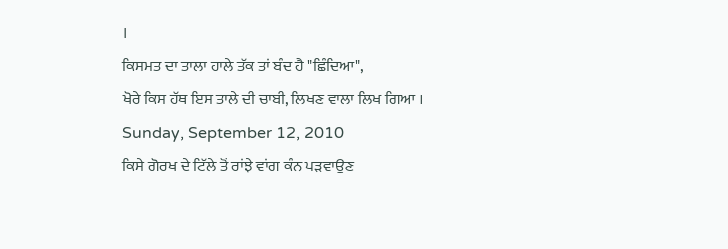।
ਕਿਸਮਤ ਦਾ ਤਾਲਾ ਹਾਲੇ ਤੱਕ ਤਾਂ ਬੰਦ ਹੈ "ਛਿੰਦਿਆ",
ਖੋਰੇ ਕਿਸ ਹੱਥ ਇਸ ਤਾਲੇ ਦੀ ਚਾਬੀ, ਲਿਖਣ ਵਾਲਾ ਲਿਖ ਗਿਆ ।
Sunday, September 12, 2010
ਕਿਸੇ ਗੋਰਖ ਦੇ ਟਿੱਲੇ ਤੋਂ ਰਾਂਝੇ ਵਾਂਗ ਕੰਨ ਪੜਵਾਉਣ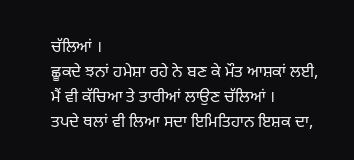ਚੱਲਿਆਂ ।
ਛੂਕਦੇ ਝਨਾਂ ਹਮੇਸ਼ਾ ਰਹੇ ਨੇ ਬਣ ਕੇ ਮੌਤ ਆਸ਼ਕਾਂ ਲਈ,
ਮੈਂ ਵੀ ਕੱਚਿਆ ਤੇ ਤਾਰੀਆਂ ਲਾਉਣ ਚੱਲਿਆਂ ।
ਤਪਦੇ ਥਲਾਂ ਵੀ ਲਿਆ ਸਦਾ ਇਮਿਤਿਹਾਨ ਇਸ਼ਕ ਦਾ,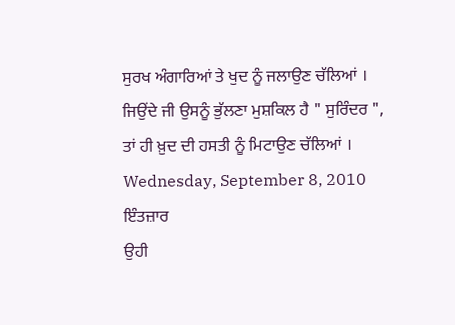ਸੁਰਖ ਅੰਗਾਰਿਆਂ ਤੇ ਖੁਦ ਨੂੰ ਜਲਾਉਣ ਚੱਲਿਆਂ ।
ਜਿਉਂਦੇ ਜੀ ਉਸਨੂੰ ਭੁੱਲਣਾ ਮੁਸ਼ਕਿਲ ਹੈ " ਸੁਰਿੰਦਰ ",
ਤਾਂ ਹੀ ਖ਼ੁਦ ਦੀ ਹਸਤੀ ਨੂੰ ਮਿਟਾਉਣ ਚੱਲਿਆਂ ।
Wednesday, September 8, 2010
ਇੰਤਜ਼ਾਰ
ਉਹੀ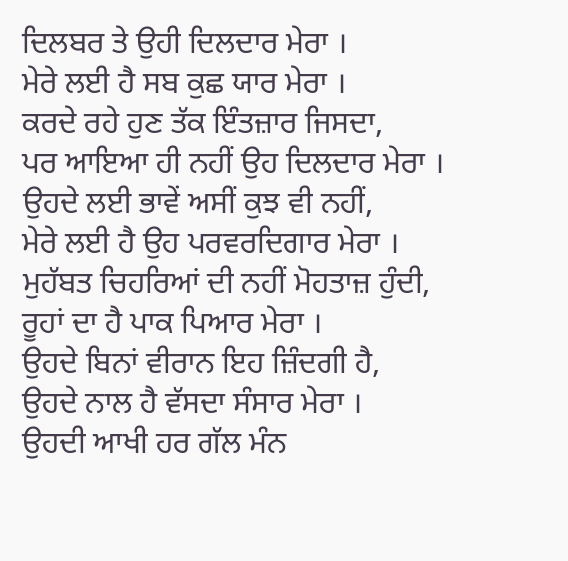ਦਿਲਬਰ ਤੇ ਉਹੀ ਦਿਲਦਾਰ ਮੇਰਾ ।
ਮੇਰੇ ਲਈ ਹੈ ਸਬ ਕੁਛ ਯਾਰ ਮੇਰਾ ।
ਕਰਦੇ ਰਹੇ ਹੁਣ ਤੱਕ ਇੰਤਜ਼ਾਰ ਜਿਸਦਾ,
ਪਰ ਆਇਆ ਹੀ ਨਹੀਂ ਉਹ ਦਿਲਦਾਰ ਮੇਰਾ ।
ਉਹਦੇ ਲਈ ਭਾਵੇਂ ਅਸੀਂ ਕੁਝ ਵੀ ਨਹੀਂ,
ਮੇਰੇ ਲਈ ਹੈ ਉਹ ਪਰਵਰਦਿਗਾਰ ਮੇਰਾ ।
ਮੁਹੱਬਤ ਚਿਹਰਿਆਂ ਦੀ ਨਹੀਂ ਮੋਹਤਾਜ਼ ਹੁੰਦੀ,
ਰੂਹਾਂ ਦਾ ਹੈ ਪਾਕ ਪਿਆਰ ਮੇਰਾ ।
ਉਹਦੇ ਬਿਨਾਂ ਵੀਰਾਨ ਇਹ ਜ਼ਿੰਦਗੀ ਹੈ,
ਉਹਦੇ ਨਾਲ ਹੈ ਵੱਸਦਾ ਸੰਸਾਰ ਮੇਰਾ ।
ਉਹਦੀ ਆਖੀ ਹਰ ਗੱਲ ਮੰਨ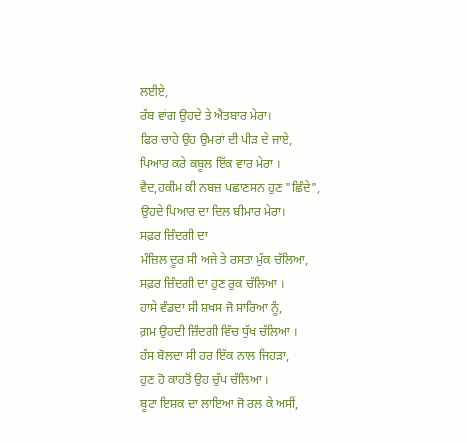ਲਈਏ,
ਰੱਬ ਵਾਂਗ ਉਹਦੇ ਤੇ ਐਤਬਾਰ ਮੇਰਾ।
ਫਿਰ ਚਾਹੇ ਉਹ ਉਮਰਾਂ ਦੀ ਪੀੜ ਦੇ ਜਾਏ,
ਪਿਆਰ ਕਰੇ ਕਬੂਲ ਇੱਕ ਵਾਰ ਮੇਰਾ ।
ਵੈਦ,ਹਕੀਮ ਕੀ ਨਬਜ਼ ਪਛਾਣਸਨ ਹੁਣ "ਛਿੰਦੇ",
ਉਹਦੇ ਪਿਆਰ ਦਾ ਦਿਲ ਬੀਮਾਰ ਮੇਰਾ।
ਸਫ਼ਰ ਜ਼ਿੰਦਗੀ ਦਾ
ਮੰਜ਼ਿਲ ਦੂਰ ਸੀ ਅਜੇ ਤੇ ਰਸਤਾ ਮੁੱਕ ਚੱਲਿਆ,
ਸਫ਼ਰ ਜ਼ਿੰਦਗੀ ਦਾ ਹੁਣ ਰੁਕ ਚੱਲਿਆ ।
ਹਾਸੇ ਵੰਡਦਾ ਸੀ ਸ਼ਖਸ ਜੋ ਸਾਰਿਆ ਨੂੰ,
ਗ਼ਮ ਉਹਦੀ ਜ਼ਿੰਦਗੀ ਵਿੱਚ ਧੁੱਖ ਚੱਲਿਆ ।
ਹੱਸ ਬੋਲਦਾ ਸੀ ਹਰ ਇੱਕ ਨਾਲ ਜਿਹੜਾ,
ਹੁਣ ਹੋ ਕਾਹਤੋਂ ਉਹ ਚੁੱਪ ਚੱਲਿਆ ।
ਬੂਟਾ ਇਸ਼ਕ ਦਾ ਲਾਇਆ ਜੋ ਰਲ ਕੇ ਅਸੀਂ,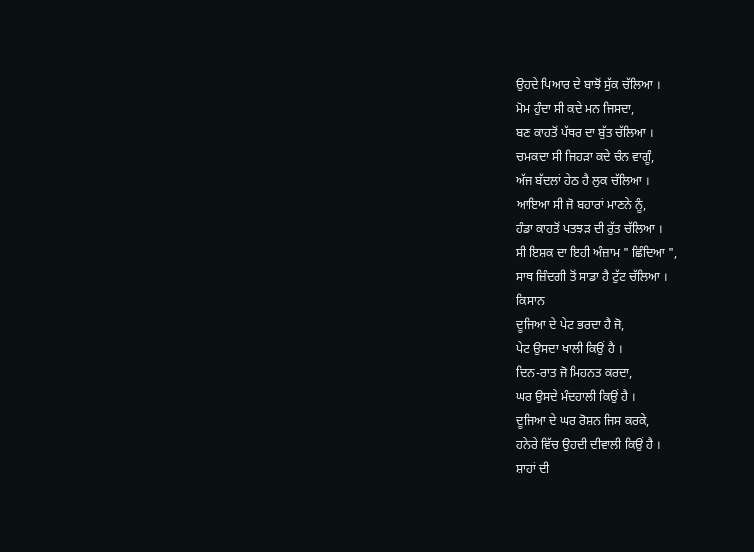ਉਹਦੇ ਪਿਆਰ ਦੇ ਬਾਝੋਂ ਸੁੱਕ ਚੱਲਿਆ ।
ਮੋਮ ਹੁੰਦਾ ਸੀ ਕਦੇ ਮਨ ਜਿਸਦਾ,
ਬਣ ਕਾਹਤੋਂ ਪੱਥਰ ਦਾ ਬੁੱਤ ਚੱਲਿਆ ।
ਚਮਕਦਾ ਸੀ ਜਿਹੜਾ ਕਦੇ ਚੰਨ ਵਾਗੂੰ,
ਅੱਜ ਬੱਦਲਾਂ ਹੇਠ ਹੈ ਲੁਕ ਚੱਲਿਆ ।
ਆਇਆ ਸੀ ਜੋ ਬਹਾਰਾਂ ਮਾਣਨੇ ਨੂੰ,
ਹੰਡਾ ਕਾਹਤੋਂ ਪਤਝੜ ਦੀ ਰੁੱਤ ਚੱਲਿਆ ।
ਸੀ ਇਸ਼ਕ ਦਾ ਇਹੀ ਅੰਜ਼ਾਮ " ਛਿੰਦਿਆ ",
ਸਾਥ ਜ਼ਿੰਦਗੀ ਤੋਂ ਸਾਡਾ ਹੈ ਟੁੱਟ ਚੱਲਿਆ ।
ਕਿਸਾਨ
ਦੂਜਿਆ ਦੇ ਪੇਟ ਭਰਦਾ ਹੈ ਜੋ,
ਪੇਟ ਉਸਦਾ ਖਾਲੀ ਕਿਉਂ ਹੈ ।
ਦਿਨ-ਰਾਤ ਜੋ ਮਿਹਨਤ ਕਰਦਾ,
ਘਰ ਉਸਦੇ ਮੰਦਹਾਲੀ ਕਿਉਂ ਹੈ ।
ਦੂਜਿਆ ਦੇ ਘਰ ਰੋਸ਼ਨ ਜਿਸ ਕਰਕੇ,
ਹਨੇਰੇ ਵਿੱਚ ਉਹਦੀ ਦੀਵਾਲੀ ਕਿਉਂ ਹੈ ।
ਸ਼ਾਹਾਂ ਦੀ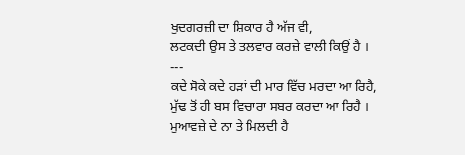ਖੁਦਗਰਜ਼ੀ ਦਾ ਸ਼ਿਕਾਰ ਹੈ ਅੱਜ ਵੀ,
ਲਟਕਦੀ ਉਸ ਤੇ ਤਲਵਾਰ ਕਰਜ਼ੇ ਵਾਲੀ ਕਿਉਂ ਹੈ ।
---
ਕਦੇ ਸੋਕੇ ਕਦੇ ਹੜਾਂ ਦੀ ਮਾਰ ਵਿੱਚ ਮਰਦਾ ਆ ਰਿਹੈ,
ਮੁੱਢ ਤੋਂ ਹੀ ਬਸ ਵਿਚਾਰਾ ਸਬਰ ਕਰਦਾ ਆ ਰਿਹੈ ।
ਮੁਆਵਜ਼ੇ ਦੇ ਨਾ ਤੇ ਮਿਲਦੀ ਹੈ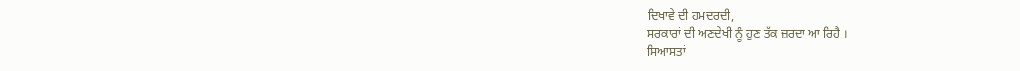ਦਿਖਾਵੇ ਦੀ ਹਮਦਰਦੀ,
ਸਰਕਾਰਾਂ ਦੀ ਅਣਦੇਖੀ ਨੂੰ ਹੁਣ ਤੱਕ ਜ਼ਰਦਾ ਆ ਰਿਹੈ ।
ਸਿਆਸਤਾਂ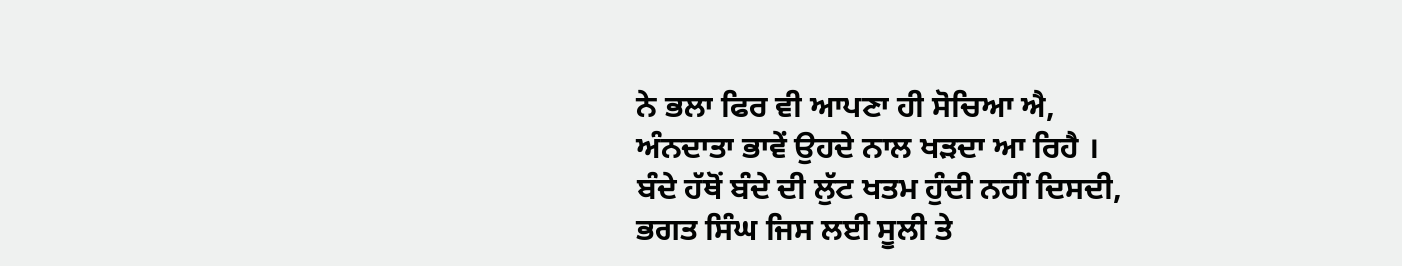ਨੇ ਭਲਾ ਫਿਰ ਵੀ ਆਪਣਾ ਹੀ ਸੋਚਿਆ ਐ,
ਅੰਨਦਾਤਾ ਭਾਵੇਂ ਉਹਦੇ ਨਾਲ ਖੜਦਾ ਆ ਰਿਹੈ ।
ਬੰਦੇ ਹੱਥੋਂ ਬੰਦੇ ਦੀ ਲੁੱਟ ਖਤਮ ਹੁੰਦੀ ਨਹੀਂ ਦਿਸਦੀ,
ਭਗਤ ਸਿੰਘ ਜਿਸ ਲਈ ਸੂਲੀ ਤੇ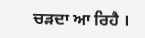ਚੜਦਾ ਆ ਰਿਹੈ ।